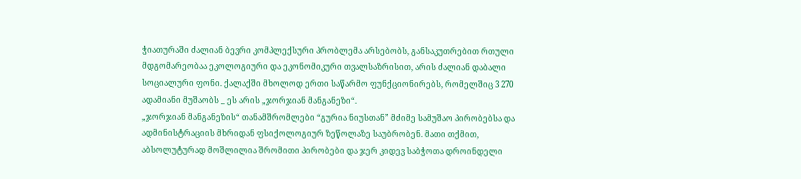ჭიათურაში ძალიან ბევრი კომპლექსური პრობლემა არსებობს, განსაკუთრებით რთული მდგომარეობაა ეკოლოგიური და ეკონომიკური თვალსაზრისით, არის ძალიან დაბალი სოციალური ფონი. ქალაქში მხოლოდ ერთი საწარმო ფუნქციონირებს, რომელშიც 3 270 ადამიანი მუშაობს _ ეს არის „ჯორჯიან მანგანეზი“.
„ჯორჯიან მანგანეზის“ თანამშრომლები “გურია ნიუსთან” მძიმე სამუშაო პირობებსა და ადმინისტრაციის მხრიდან ფსიქოლოგიურ ზეწოლაზე საუბრობენ. მათი თქმით, აბსოლუტურად მოშლილია შრომითი პირობები და ჯერ კიდევ საბჭოთა დროინდელი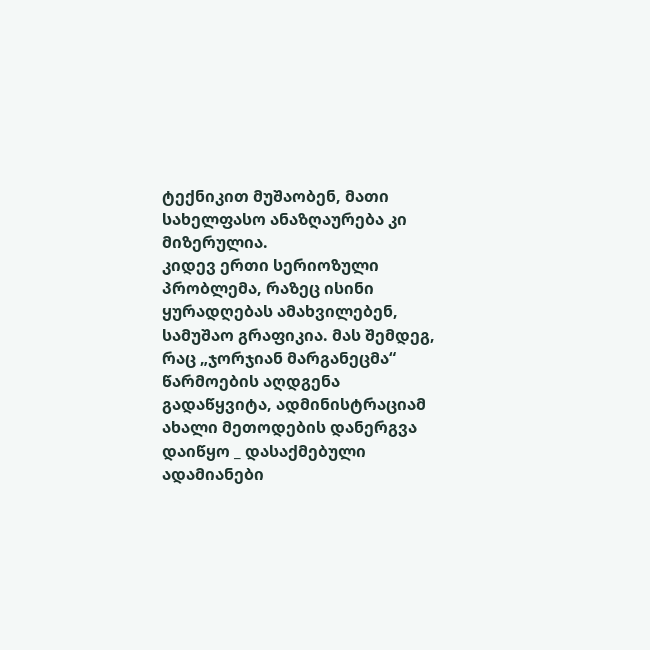ტექნიკით მუშაობენ, მათი სახელფასო ანაზღაურება კი მიზერულია.
კიდევ ერთი სერიოზული პრობლემა, რაზეც ისინი ყურადღებას ამახვილებენ, სამუშაო გრაფიკია. მას შემდეგ, რაც „ჯორჯიან მარგანეცმა“ წარმოების აღდგენა გადაწყვიტა, ადმინისტრაციამ ახალი მეთოდების დანერგვა დაიწყო _ დასაქმებული ადამიანები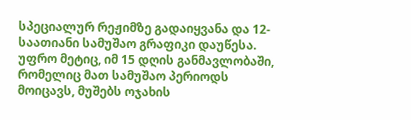სპეციალურ რეჟიმზე გადაიყვანა და 12-საათიანი სამუშაო გრაფიკი დაუწესა. უფრო მეტიც, იმ 15 დღის განმავლობაში, რომელიც მათ სამუშაო პერიოდს მოიცავს, მუშებს ოჯახის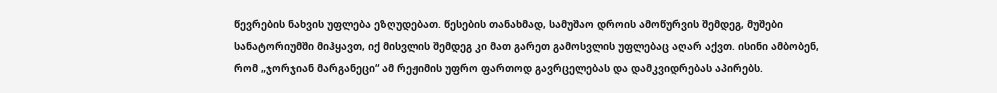წევრების ნახვის უფლება ეზღუდებათ. წესების თანახმად, სამუშაო დროის ამოწურვის შემდეგ, მუშები სანატორიუმში მიჰყავთ, იქ მისვლის შემდეგ კი მათ გარეთ გამოსვლის უფლებაც აღარ აქვთ. ისინი ამბობენ, რომ „ჯორჯიან მარგანეცი“ ამ რეჟიმის უფრო ფართოდ გავრცელებას და დამკვიდრებას აპირებს.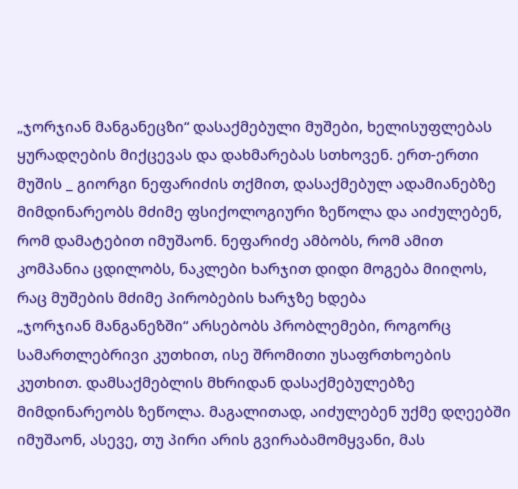„ჯორჯიან მანგანეცზი“ დასაქმებული მუშები, ხელისუფლებას ყურადღების მიქცევას და დახმარებას სთხოვენ. ერთ-ერთი მუშის _ გიორგი ნეფარიძის თქმით, დასაქმებულ ადამიანებზე მიმდინარეობს მძიმე ფსიქოლოგიური ზეწოლა და აიძულებენ, რომ დამატებით იმუშაონ. ნეფარიძე ამბობს, რომ ამით კომპანია ცდილობს, ნაკლები ხარჯით დიდი მოგება მიიღოს, რაც მუშების მძიმე პირობების ხარჯზე ხდება
„ჯორჯიან მანგანეზში“ არსებობს პრობლემები, როგორც სამართლებრივი კუთხით, ისე შრომითი უსაფრთხოების კუთხით. დამსაქმებლის მხრიდან დასაქმებულებზე მიმდინარეობს ზეწოლა. მაგალითად, აიძულებენ უქმე დღეებში იმუშაონ, ასევე, თუ პირი არის გვირაბამომყვანი, მას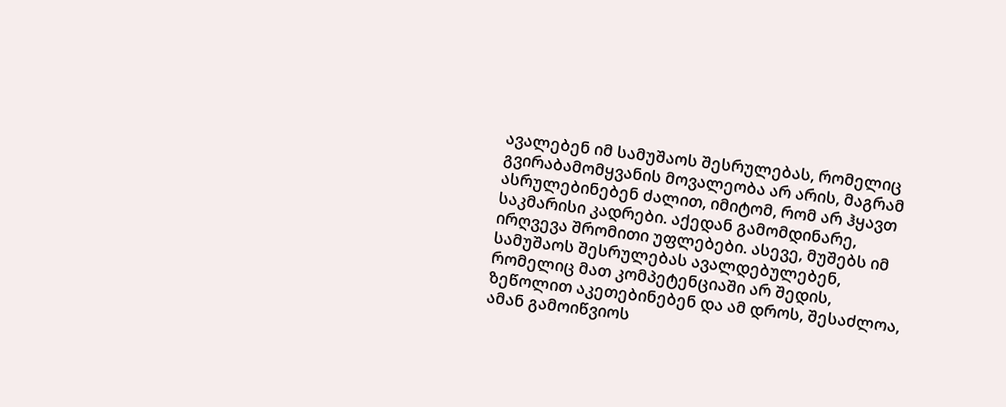ავალებენ იმ სამუშაოს შესრულებას, რომელიც გვირაბამომყვანის მოვალეობა არ არის, მაგრამ ასრულებინებენ ძალით, იმიტომ, რომ არ ჰყავთ საკმარისი კადრები. აქედან გამომდინარე, ირღვევა შრომითი უფლებები. ასევე, მუშებს იმ სამუშაოს შესრულებას ავალდებულებენ, რომელიც მათ კომპეტენციაში არ შედის, ზეწოლით აკეთებინებენ და ამ დროს, შესაძლოა, ამან გამოიწვიოს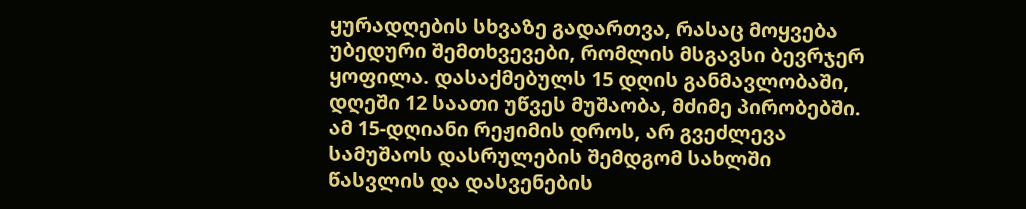ყურადღების სხვაზე გადართვა, რასაც მოყვება უბედური შემთხვევები, რომლის მსგავსი ბევრჯერ ყოფილა. დასაქმებულს 15 დღის განმავლობაში, დღეში 12 საათი უწვეს მუშაობა, მძიმე პირობებში. ამ 15-დღიანი რეჟიმის დროს, არ გვეძლევა სამუშაოს დასრულების შემდგომ სახლში წასვლის და დასვენების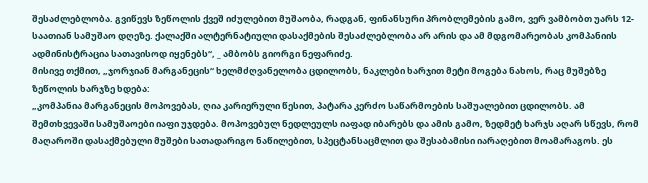შესაძლებლობა. გვიწევს ზეწოლის ქვეშ იძულებით მუშაობა, რადგან, ფინანსური პრობლემების გამო, ვერ ვამბობთ უარს 12-საათიან სამუშაო დღეზე. ქალაქში ალტერნატიული დასაქმების შესაძლებლობა არ არის და ამ მდგომარეობას კომპანიის ადმინისტრაცია სათავისოდ იყენებს“, _ ამბობს გიორგი ნეფარიძე.
მისივე თქმით, „ჯორჯიან მარგანეცის“ ხელმძღვანელობა ცდილობს, ნაკლები ხარჯით მეტი მოგება ნახოს, რაც მუშებზე ზეწოლის ხარჯზე ხდება:
„კომპანია მარგანეცის მოპოვებას, ღია კარიერული წესით, პატარა კერძო საწარმოების საშუალებით ცდილობს. ამ შემთხვევაში სამუშაოები იაფი უჯდება. მოპოვებულ ნედლეულს იაფად იბარებს და ამის გამო, ზედმეტ ხარჯს აღარ სწევს, რომ მაღაროში დასაქმებული მუშები სათადარიგო ნაწილებით, სპეცტანსაცმლით და შესაბამისი იარაღებით მოამარაგოს. ეს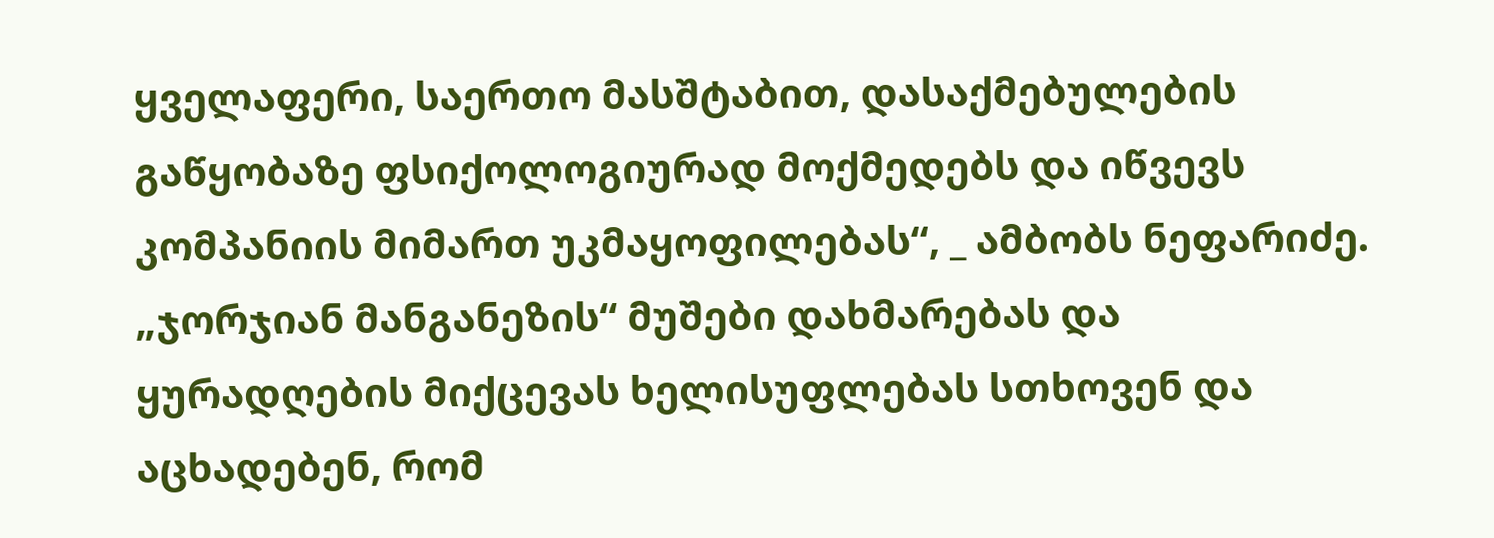ყველაფერი, საერთო მასშტაბით, დასაქმებულების გაწყობაზე ფსიქოლოგიურად მოქმედებს და იწვევს კომპანიის მიმართ უკმაყოფილებას“, _ ამბობს ნეფარიძე.
„ჯორჯიან მანგანეზის“ მუშები დახმარებას და ყურადღების მიქცევას ხელისუფლებას სთხოვენ და აცხადებენ, რომ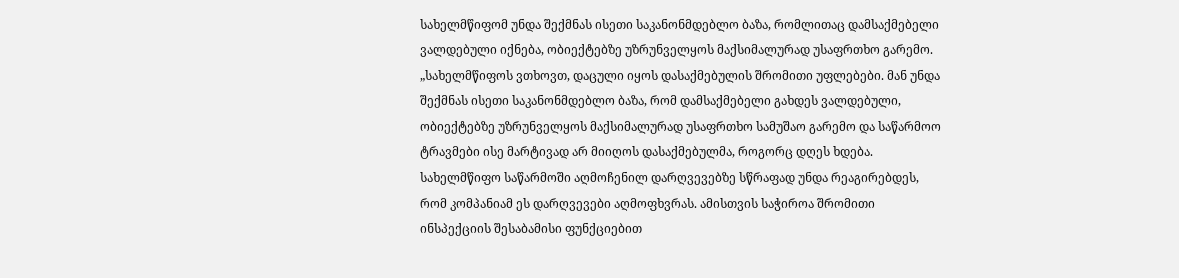სახელმწიფომ უნდა შექმნას ისეთი საკანონმდებლო ბაზა, რომლითაც დამსაქმებელი ვალდებული იქნება, ობიექტებზე უზრუნველყოს მაქსიმალურად უსაფრთხო გარემო.
„სახელმწიფოს ვთხოვთ, დაცული იყოს დასაქმებულის შრომითი უფლებები. მან უნდა შექმნას ისეთი საკანონმდებლო ბაზა, რომ დამსაქმებელი გახდეს ვალდებული, ობიექტებზე უზრუნველყოს მაქსიმალურად უსაფრთხო სამუშაო გარემო და საწარმოო ტრავმები ისე მარტივად არ მიიღოს დასაქმებულმა, როგორც დღეს ხდება. სახელმწიფო საწარმოში აღმოჩენილ დარღვევებზე სწრაფად უნდა რეაგირებდეს, რომ კომპანიამ ეს დარღვევები აღმოფხვრას. ამისთვის საჭიროა შრომითი ინსპექციის შესაბამისი ფუნქციებით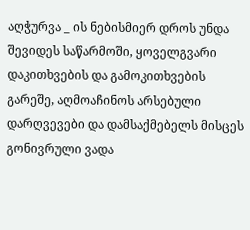აღჭურვა _ ის ნებისმიერ დროს უნდა შევიდეს საწარმოში, ყოველგვარი დაკითხვების და გამოკითხვების გარეშე, აღმოაჩინოს არსებული დარღვევები და დამსაქმებელს მისცეს გონივრული ვადა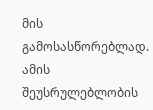მის გამოსასწორებლად. ამის შეუსრულებლობის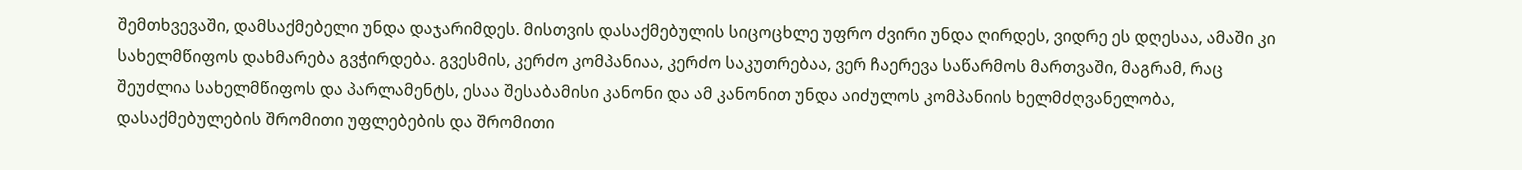შემთხვევაში, დამსაქმებელი უნდა დაჯარიმდეს. მისთვის დასაქმებულის სიცოცხლე უფრო ძვირი უნდა ღირდეს, ვიდრე ეს დღესაა, ამაში კი სახელმწიფოს დახმარება გვჭირდება. გვესმის, კერძო კომპანიაა, კერძო საკუთრებაა, ვერ ჩაერევა საწარმოს მართვაში, მაგრამ, რაც შეუძლია სახელმწიფოს და პარლამენტს, ესაა შესაბამისი კანონი და ამ კანონით უნდა აიძულოს კომპანიის ხელმძღვანელობა, დასაქმებულების შრომითი უფლებების და შრომითი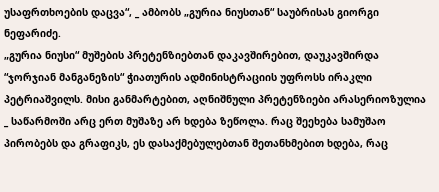უსაფრთხოების დაცვა“, _ ამბობს „გურია ნიუსთან“ საუბრისას გიორგი ნეფარიძე.
„გურია ნიუსი“ მუშების პრეტენზიებთან დაკავშირებით, დაუკავშირდა “ჯორჯიან მანგანეზის“ ჭიათურის ადმინისტრაციის უფროსს ირაკლი პეტრიაშვილს. მისი განმარტებით, აღნიშნული პრეტენზიები არასერიოზულია _ საწარმოში არც ერთ მუშაზე არ ხდება ზეწოლა. რაც შეეხება სამუშაო პირობებს და გრაფიკს, ეს დასაქმებულებთან შეთანხმებით ხდება, რაც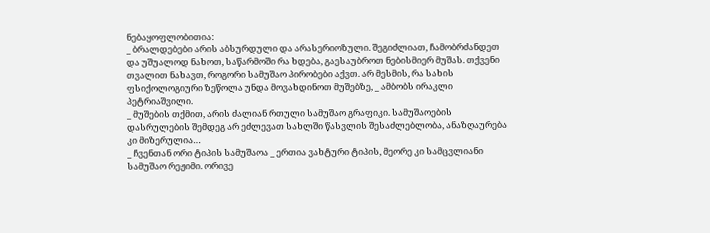ნებაყოფლობითია:
_ ბრალდებები არის აბსურდული და არასერიოზული. შეგიძლიათ, ჩამობრძანდეთ და უშუალოდ ნახოთ, საწარმოში რა ხდება, გაესაუბროთ ნებისმიერ მუშას. თქვენი თვალით ნახავთ, როგორი სამუშაო პირობები აქვთ. არ მესმის, რა სახის ფსიქოლოგიური ზეწოლა უნდა მოვახდინოთ მუშებზე, _ ამბობს ირაკლი პეტრიაშვილი.
_ მუშების თქმით, არის ძალიან რთული სამუშაო გრაფიკი. სამუშაოების დასრულების შემდეგ არ ეძლევათ სახლში წასვლის შესაძლებლობა, ანაზღაურება კი მიზერულია…
_ ჩვენთან ორი ტიპის სამუშაოა _ ერთია ვახტური ტიპის, მეორე კი სამცვლიანი სამუშაო რეჟიმი. ორივე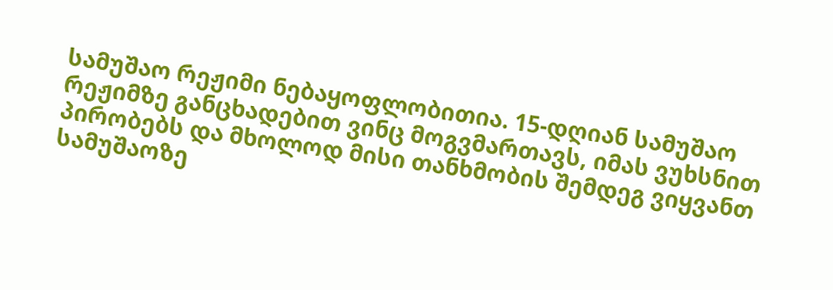სამუშაო რეჟიმი ნებაყოფლობითია. 15-დღიან სამუშაო რეჟიმზე განცხადებით ვინც მოგვმართავს, იმას ვუხსნით პირობებს და მხოლოდ მისი თანხმობის შემდეგ ვიყვანთ სამუშაოზე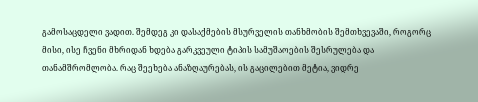გამოსაცდელი ვადით. შემდეგ კი დასაქმების მსურველის თანხმობის შემთხვევაში, როგორც მისი, ისე ჩვენი მხრიდან ხდება გარკვეული ტიპის სამუშაოების შესრულება და თანამშრომლობა. რაც შეეხება ანაზღაურებას, ის გაცილებით მეტია, ვიდრე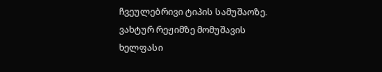ჩვეულებრივი ტიპის სამუშაოზე. ვახტურ რეჟიმზე მომუშავის ხელფასი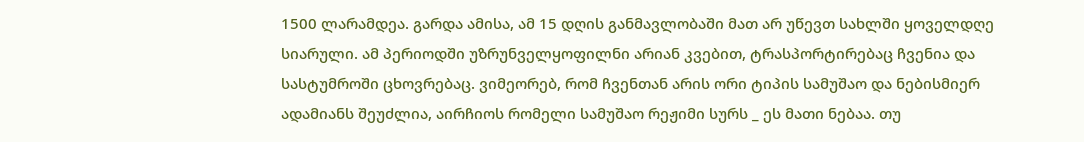1500 ლარამდეა. გარდა ამისა, ამ 15 დღის განმავლობაში მათ არ უწევთ სახლში ყოველდღე სიარული. ამ პერიოდში უზრუნველყოფილნი არიან კვებით, ტრასპორტირებაც ჩვენია და სასტუმროში ცხოვრებაც. ვიმეორებ, რომ ჩვენთან არის ორი ტიპის სამუშაო და ნებისმიერ ადამიანს შეუძლია, აირჩიოს რომელი სამუშაო რეჟიმი სურს _ ეს მათი ნებაა. თუ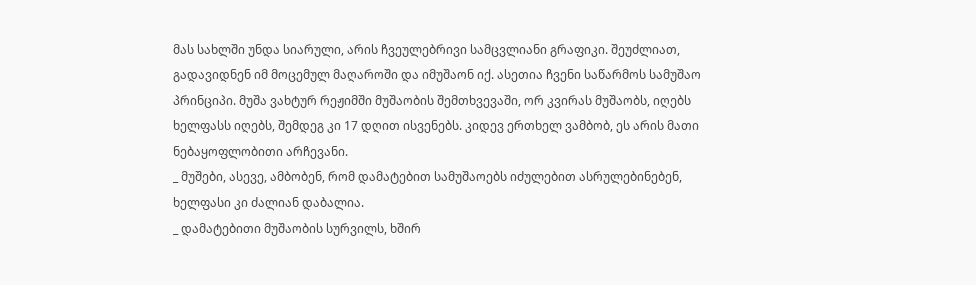მას სახლში უნდა სიარული, არის ჩვეულებრივი სამცვლიანი გრაფიკი. შეუძლიათ, გადავიდნენ იმ მოცემულ მაღაროში და იმუშაონ იქ. ასეთია ჩვენი საწარმოს სამუშაო პრინციპი. მუშა ვახტურ რეჟიმში მუშაობის შემთხვევაში, ორ კვირას მუშაობს, იღებს ხელფასს იღებს, შემდეგ კი 17 დღით ისვენებს. კიდევ ერთხელ ვამბობ, ეს არის მათი ნებაყოფლობითი არჩევანი.
_ მუშები, ასევე, ამბობენ, რომ დამატებით სამუშაოებს იძულებით ასრულებინებენ, ხელფასი კი ძალიან დაბალია.
_ დამატებითი მუშაობის სურვილს, ხშირ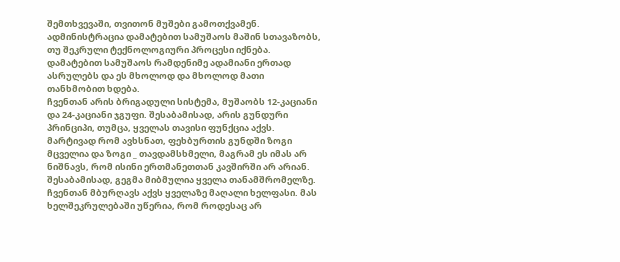შემთხვევაში, თვითონ მუშები გამოთქვამენ. ადმინისტრაცია დამატებით სამუშაოს მაშინ სთავაზობს, თუ შეკრული ტექნოლოგიური პროცესი იქნება. დამატებით სამუშაოს რამდენიმე ადამიანი ერთად ასრულებს და ეს მხოლოდ და მხოლოდ მათი თანხმობით ხდება.
ჩვენთან არის ბრიგადული სისტემა, მუშაობს 12-კაციანი და 24-კაციანი ჯგუფი. შესაბამისად, არის გუნდური პრინციპი, თუმცა, ყველას თავისი ფუნქცია აქვს. მარტივად რომ ავხსნათ, ფეხბურთის გუნდში ზოგი მცველია და ზოგი _ თავდამსხმელი, მაგრამ ეს იმას არ ნიშნავს, რომ ისინი ერთმანეთთან კავშირში არ არიან. შესაბამისად, გეგმა მიბმულია ყველა თანამშრომელზე. ჩვენთან მბურღავს აქვს ყველაზე მაღალი ხელფასი. მას ხელშეკრულებაში უწერია, რომ როდესაც არ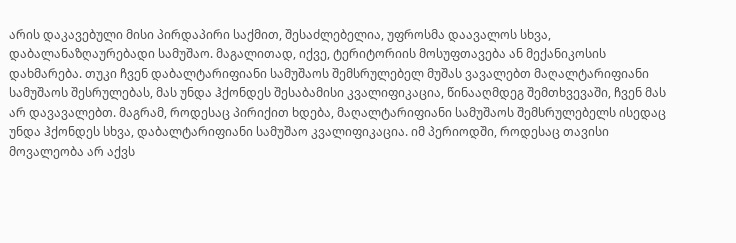არის დაკავებული მისი პირდაპირი საქმით, შესაძლებელია, უფროსმა დაავალოს სხვა, დაბალანაზღაურებადი სამუშაო. მაგალითად, იქვე, ტერიტორიის მოსუფთავება ან მექანიკოსის დახმარება. თუკი ჩვენ დაბალტარიფიანი სამუშაოს შემსრულებელ მუშას ვავალებთ მაღალტარიფიანი სამუშაოს შესრულებას, მას უნდა ჰქონდეს შესაბამისი კვალიფიკაცია, წინააღმდეგ შემთხვევაში, ჩვენ მას არ დავავალებთ. მაგრამ, როდესაც პირიქით ხდება, მაღალტარიფიანი სამუშაოს შემსრულებელს ისედაც უნდა ჰქონდეს სხვა, დაბალტარიფიანი სამუშაო კვალიფიკაცია. იმ პერიოდში, როდესაც თავისი მოვალეობა არ აქვს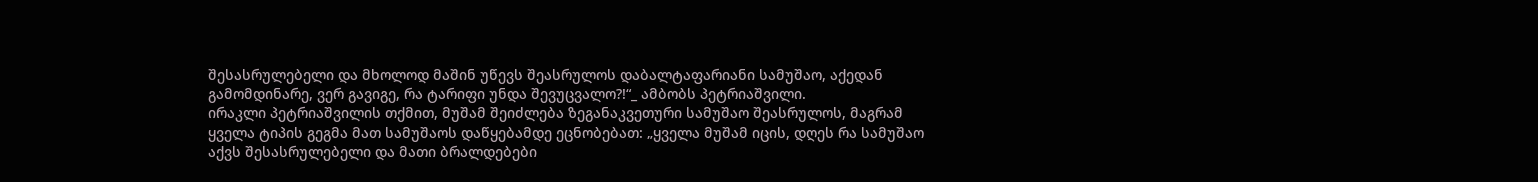შესასრულებელი და მხოლოდ მაშინ უწევს შეასრულოს დაბალტაფარიანი სამუშაო, აქედან გამომდინარე, ვერ გავიგე, რა ტარიფი უნდა შევუცვალო?!“_ ამბობს პეტრიაშვილი.
ირაკლი პეტრიაშვილის თქმით, მუშამ შეიძლება ზეგანაკვეთური სამუშაო შეასრულოს, მაგრამ ყველა ტიპის გეგმა მათ სამუშაოს დაწყებამდე ეცნობებათ: „ყველა მუშამ იცის, დღეს რა სამუშაო აქვს შესასრულებელი და მათი ბრალდებები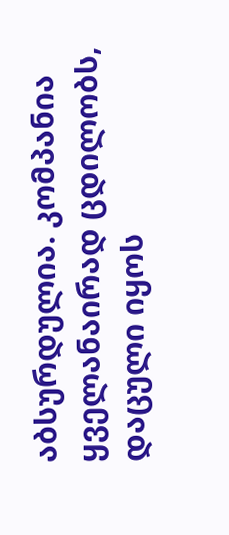აბსურდულია. კომპანია ყველანაირად ცდილობს, დაცული იყოს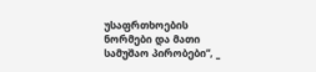უსაფრთხოების ნორმები და მათი სამუშაო პირობები“, _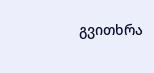გვითხრა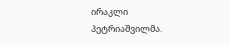ირაკლი პეტრიაშვილმა.